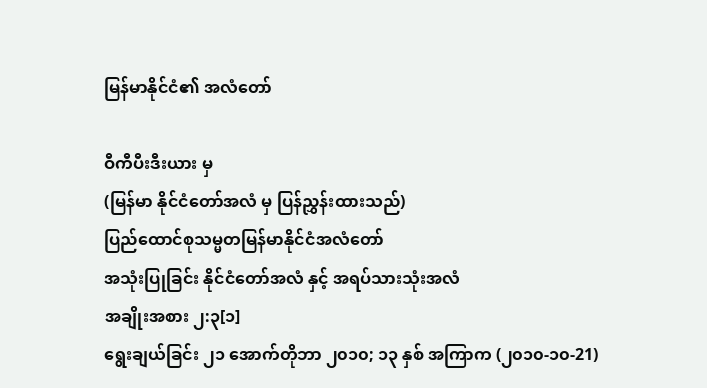မြန်မာနိုင်ငံ၏ အလံတော်

ဝီကီပီးဒီးယား မှ
(မြန်မာ နိုင်ငံတော်အလံ မှ ပြန်ညွှန်းထားသည်)
ပြည်ထောင်စုသမ္မတမြန်မာနိုင်ငံအလံတော်
အသုံးပြုခြင်း နိုင်ငံတော်အလံ နှင့် အရပ်သားသုံးအလံ
အချိုးအစား ၂:၃[၁]
ရွေးချယ်ခြင်း ၂၁ အောက်တိုဘာ ၂၀၁၀; ၁၃ နှစ် အကြာက (၂၀၁၀-၁၀-21)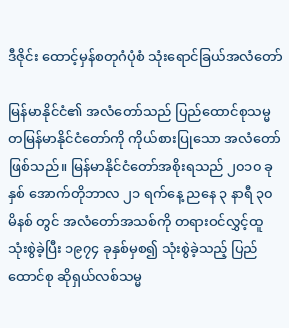ဒီဇိုင်း ထောင့်မှန်စတုဂံပုံစံ သုံးရောင်ခြယ်အလံတော်

မြန်မာနိုင်ငံ၏ အလံတော်သည် ပြည်ထောင်စုသမ္မတမြန်မာနိုင်ငံတော်ကို ကိုယ်စားပြုသော အလံတော်ဖြစ်သည်။ မြန်မာနိုင်ငံ‌တော်အစိုးရသည် ၂၀၁၀ ခုနှစ် အောက်တိုဘာလ ၂၁ ရက်နေ့ ညနေ ၃ နာရီ ၃၀ မိနစ် တွင် အလံတော်အသစ်ကို တရားဝင်လွှင့်ထူ သုံးစွဲခဲ့ပြီး ၁၉၇၄ ခုနှစ်မှစ၍ သုံးစွဲခဲ့သည့် ပြည်ထောင်စု ဆိုရှယ်လစ်သမ္မ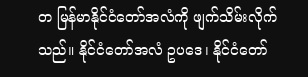တ မြန်မာနိုင်ငံတော်အလံကို ဖျက်သိမ်းလိုက်သည်။ နိုင်ငံတော်အလံ ဥပဒေ၊ နိုင်ငံတော်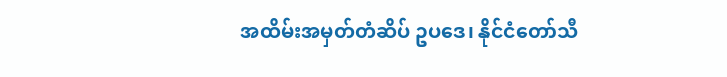အထိမ်းအမှတ်တံဆိပ် ဥပဒေ၊ နိုင်ငံတော်သီ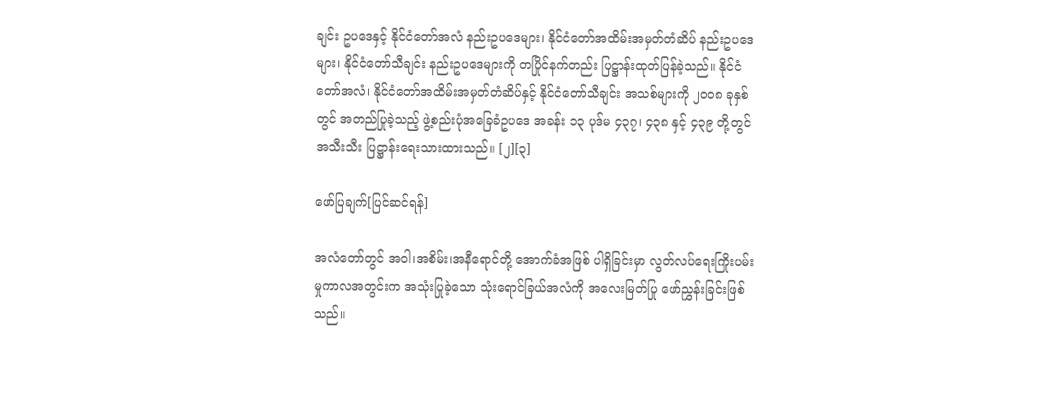ချင်း ဥပဒေနှင့် နိုင်ငံတော်အလံ နည်းဥပဒေများ၊ နိုင်ငံတော်အထိမ်းအမှတ်တံဆိပ် နည်းဥပဒေများ၊ နိုင်ငံတော်သီချင်း နည်းဥပဒေများကို တပြိုင်နက်တည်း ပြဋ္ဌာန်းထုတ်ပြန်ခဲ့သည်။ နိုင်ငံတော်အလံ၊ နိုင်ငံတော်အထိမ်းအမှတ်တံဆိပ်နှင့် နိုင်ငံတော်သီချင်း အသစ်များကို ၂၀၀၈ ခုနှစ်တွင် အတည်ပြုခဲ့သည့် ဖွဲ့စည်းပုံအခြေခံဥပဒေ အခန်း ၁၃ ပုဒ်မ ၄၃၇၊ ၄၃၈ နှင့် ၄၃၉ တို့တွင် အသီးသီး ပြဋ္ဌာန်းရေးသားထားသည်။ [၂][၃]

ဖော်ပြချက်[ပြင်ဆင်ရန်]

အလံတော်တွင် အဝါ၊အစိမ်း၊အနီရောင်တို့ အောက်ခံအဖြစ် ပါရှိခြင်းမှာ လွတ်လပ်ရေးကြိုးပမ်းမှုကာလအတွင်းက အသုံးပြုခဲ့သော သုံးရောင်ခြယ်အလံကို အလေးမြတ်ပြု ဖော်ညွှန်းခြင်းဖြစ်သည်။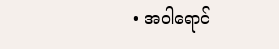• အဝါရောင်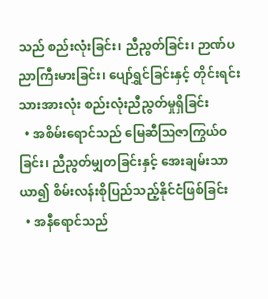သည် စည်းလုံးခြင်း၊ ညီညွတ်ခြင်း၊ ဉာဏ်ပညာကြီးမားခြင်း၊ ပျော်ရွှင်ခြင်းနှင့် တိုင်းရင်းသားအားလုံး စည်းလုံးညီညွတ်မှုရှိခြင်း
  • အစိမ်းရောင်သည် မြေဆီဩဇာကြွယ်ဝခြင်း၊ ညီညွတ်မျှတခြင်းနှင့် အေးချမ်းသာယာ၍ စိမ်းလန်းစိုပြည်သည့်နိုင်ငံဖြစ်ခြင်း
  • အနီရောင်သည်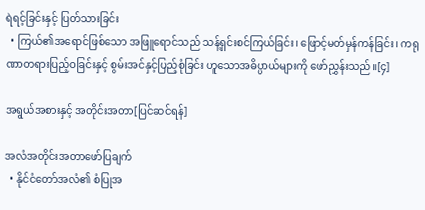ရဲရင့်ခြင်းနှင့် ပြတ်သားခြင်း
  • ကြယ်၏အရောင်ဖြစ်သော အဖြူရောင်သည် သန့်ရှင်းစင်ကြယ်ခြင်း၊ ဖြောင့်မတ်မှန်ကန်ခြင်း၊ ကရုဏာတရားပြည့်ဝခြင်းနှင့် စွမ်းအင်နှင့်ပြည့်စုံခြင်း ဟူသောအဓိပ္ပာယ်များကို ဖော်ညွှန်းသည်။[၄]

အရွယ်အစားနှင့် အတိုင်းအတာ[ပြင်ဆင်ရန်]

အလံအတိုင်းအတာဖော်ပြချက်
  • နိုင်ငံတော်အလံ၏ စံပြုအ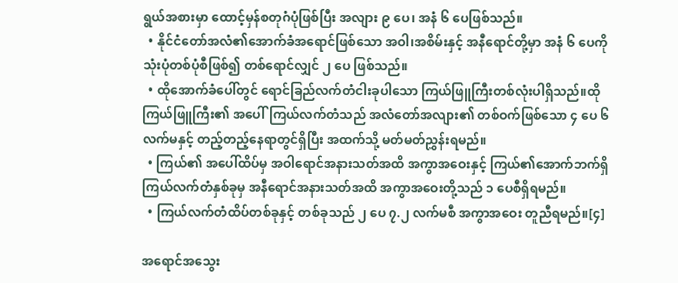ရွယ်အစားမှာ ထောင့်မှန်စတုဂံပုံဖြစ်ပြီး အလျား ၉ ပေ၊ အနံ ၆ ပေဖြစ်သည်။
  • နိုင်ငံတော်အလံ၏အောက်ခံအရောင်ဖြစ်သော အဝါ၊အစိမ်းနှင့် အနီရောင်တို့မှာ အနံ ၆ ပေကို သုံးပုံတစ်ပုံစီဖြစ်၍ တစ်ရောင်လျှင် ၂ ပေ ဖြစ်သည်။
  • ထိုအောက်ခံပေါ်တွင် ရောင်ခြည်လက်တံငါးခုပါသော ကြယ်ဖြူကြီးတစ်လုံးပါရှိသည်။ထိုကြယ်ဖြူကြီး၏ အပေါ်ကြယ်လက်တံသည် အလံတော်အလျား၏ တစ်ဝက်ဖြစ်သော ၄ ပေ ၆ လက်မနှင့် တည့်တည့်နေရာတွင်ရှိပြီး အထက်သို့ မတ်မတ်ညွှန်းရမည်။
  • ကြယ်၏ အပေါ်ထိပ်မှ အဝါရောင်အနားသတ်အထိ အကွာအဝေးနှင့် ကြယ်၏အောက်ဘက်ရှိ ကြယ်လက်တံနှစ်ခုမှ အနီရောင်အနားသတ်အထိ အကွာအဝေးတို့သည် ၁ ပေစီရှိရမည်။
  • ကြယ်လက်တံထိပ်တစ်ခုနှင့် တစ်ခုသည် ၂ ပေ ၇.၂ လက်မစီ အကွာအဝေး တူညီရမည်။[၄]

အရောင်အသွေး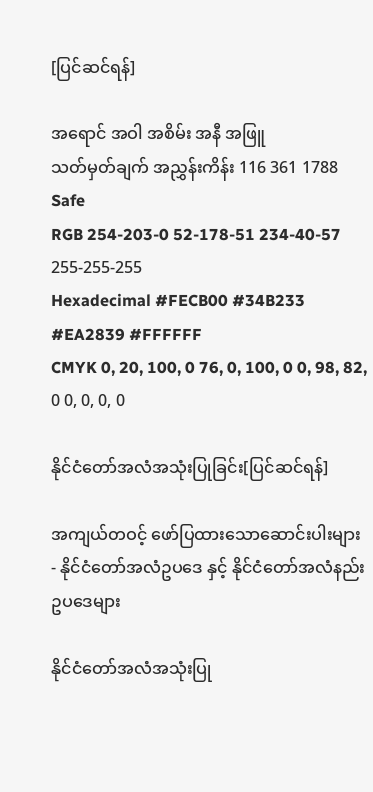[ပြင်ဆင်ရန်]

အရောင် အဝါ အစိမ်း အနီ အဖြူ
သတ်မှတ်ချက် အညွှန်းကိန်း 116 361 1788 Safe
RGB 254-203-0 52-178-51 234-40-57 255-255-255
Hexadecimal #FECB00 #34B233 #EA2839 #FFFFFF
CMYK 0, 20, 100, 0 76, 0, 100, 0 0, 98, 82, 0 0, 0, 0, 0

နိုင်ငံတော်အလံအသုံးပြုခြင်း[ပြင်ဆင်ရန်]

အကျယ်တဝင့် ဖော်ပြထားသောဆောင်းပါးများ - နိုင်ငံတော်အလံဥပဒေ နှင့် နိုင်ငံတော်အလံနည်းဥပဒေများ

နိုင်ငံတော်အလံအသုံးပြု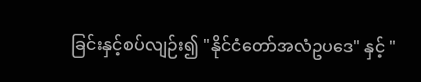ခြင်းနှင့်စပ်လျဉ်း၍ "နိုင်ငံတော်အလံဥပဒေ" နှင့် "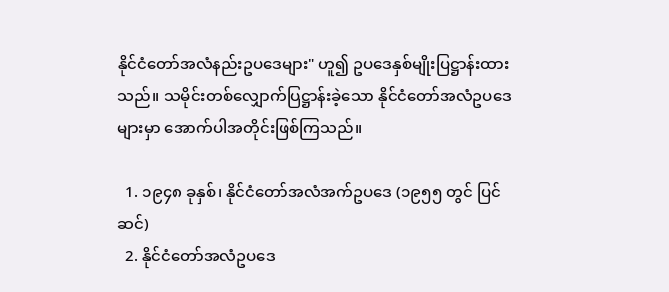နိုင်ငံတော်အလံနည်းဥပဒေများ" ဟူ၍ ဥပဒေနှစ်မျိုးပြဋ္ဌာန်းထားသည်။ သမိုင်းတစ်လျှောက်ပြဋ္ဌာန်းခဲ့သော နိုင်ငံတော်အလံဥပဒေများမှာ အောက်ပါအတိုင်းဖြစ်ကြသည်။

  1. ၁၉၄၈ ခုနှစ်၊ နိုင်ငံတော်အလံအက်ဥပဒေ (၁၉၅၅ တွင် ပြင်ဆင်)
  2. နိုင်ငံတော်အလံဥပဒေ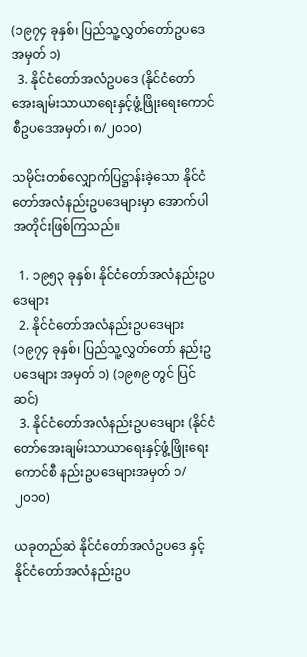(၁၉၇၄ ခုနှစ်၊ ပြည်သူ့လွှတ်တော်ဥပဒေအမှတ် ၁)
  3. နိုင်ငံတော်အလံဥပဒေ (နိုင်ငံတော်အေးချမ်းသာယာရေးနှင့်ဖွံ့ဖြိုးရေးကောင်စီဥပဒေအမှတ်၊ ၈/၂၀၁၀)

သမိုင်းတစ်လျှောက်ပြဋ္ဌာန်းခဲ့သော နိုင်ငံတော်အလံနည်းဥပဒေများမှာ အောက်ပါအတိုင်းဖြစ်ကြသည်။

  1. ၁၉၅၃ ခုနှစ်၊ နိုင်ငံတော်အလံနည်းဥပဒေများ
  2. နိုင်ငံတော်အလံနည်းဥပဒေများ (၁၉၇၄ ခုနှစ်၊ ပြည်သူ့လွှတ်တော် နည်းဥပဒေများ အမှတ် ၁) (၁၉၈၉ တွင် ပြင်ဆင်)
  3. နိုင်ငံတော်အလံနည်းဥပဒေများ (နိုင်ငံတော်အေးချမ်းသာယာရေးနှင့်ဖွံ့ဖြိုးရေးကောင်စီ နည်းဥပဒေများအမှတ် ၁/၂၀၁၀)

ယခုတည်ဆဲ နိုင်ငံတော်အလံဥပဒေ နှင့် နိုင်ငံတော်အလံနည်းဥပ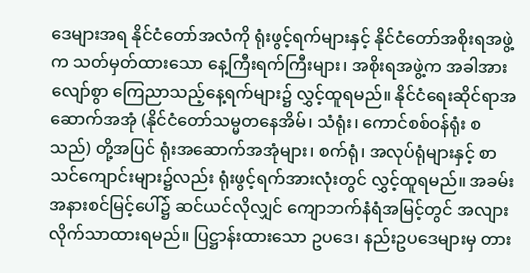ဒေများအရ နိုင်ငံတော်အလံကို ရုံးဖွင့်ရက်များနှင့် နိုင်ငံတော်အစိုးရအဖွဲ့က သတ်မှတ်ထားသော နေ့ကြီးရက်ကြီးများ၊ အစိုးရအဖွဲ့က အခါအားလျော်စွာ ကြေညာသည့်နေ့ရက်များ၌ လွှင့်ထူရမည်။ နိုင်ငံရေးဆိုင်ရာအဆောက်အအုံ (နိုင်ငံတော်သမ္မတနေအိမ်၊ သံရုံး၊ ကောင်စစ်ဝန်ရုံး စသည်) တို့အပြင် ရုံးအဆောက်အအုံများ၊ စက်ရုံ၊ အလုပ်ရုံများနှင့် စာသင်ကျောင်းများ၌လည်း ရုံးဖွင့်ရက်အားလုံးတွင် လွှင့်ထူရမည်။ အခမ်းအနားစင်မြင့်ပေါ်၌ ဆင်ယင်လိုလျှင် ကျောဘက်နံရံအမြင့်တွင် အလျားလိုက်သာထားရမည်။ ပြဋ္ဌာန်းထားသော ဥပဒေ၊ နည်းဥပဒေများမှ တား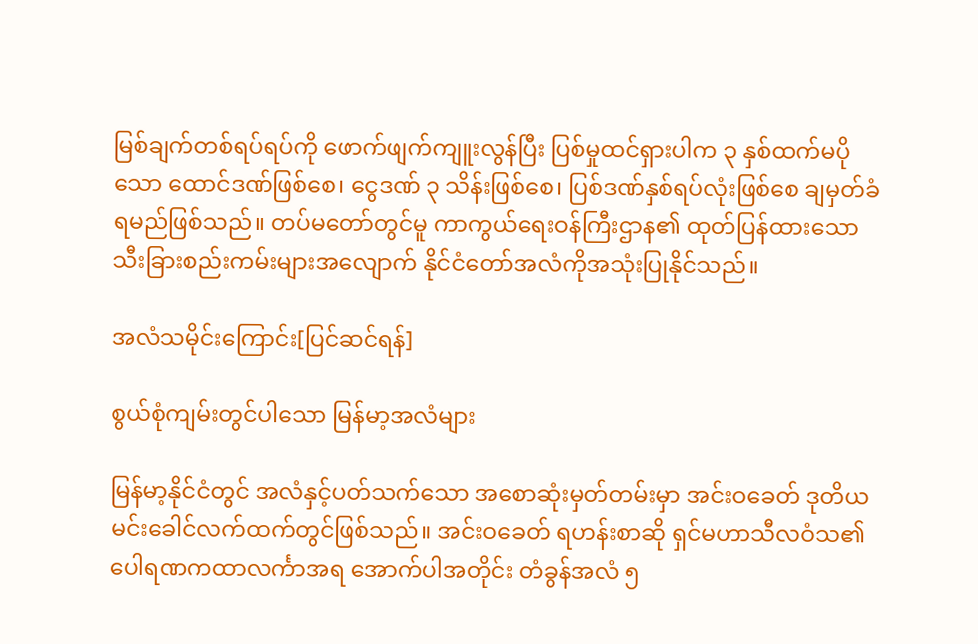မြစ်ချက်တစ်ရပ်ရပ်ကို ဖောက်ဖျက်ကျူးလွန်ပြီး ပြစ်မှုထင်ရှားပါက ၃ နှစ်ထက်မပိုသော ထောင်ဒဏ်ဖြစ်စေ၊ ငွေဒဏ် ၃ သိန်းဖြစ်စေ၊ ပြစ်ဒဏ်နှစ်ရပ်လုံးဖြစ်စေ ချမှတ်ခံရမည်ဖြစ်သည်။ တပ်မတော်တွင်မူ ကာကွယ်ရေးဝန်ကြီးဌာန၏ ထုတ်ပြန်ထား‌သော သီးခြားစည်းကမ်းများအလျောက် နိုင်ငံတော်အလံကိုအသုံးပြုနိုင်သည်။

အလံသမိုင်းကြောင်း[ပြင်ဆင်ရန်]

စွယ်စုံကျမ်းတွင်ပါသော မြန်မာ့အလံများ

မြန်မာ့နိုင်ငံတွင် အလံနှင့်ပတ်သက်သော အစောဆုံးမှတ်တမ်းမှာ အင်းဝခေတ် ဒုတိယမင်းခေါင်လက်ထက်တွင်ဖြစ်သည်။ အင်းဝခေတ် ရဟန်းစာဆို ရှင်မဟာသီလဝံသ၏ ပေါရဏကထာလင်္ကာအရ အောက်ပါအတိုင်း တံခွန်အလံ ၅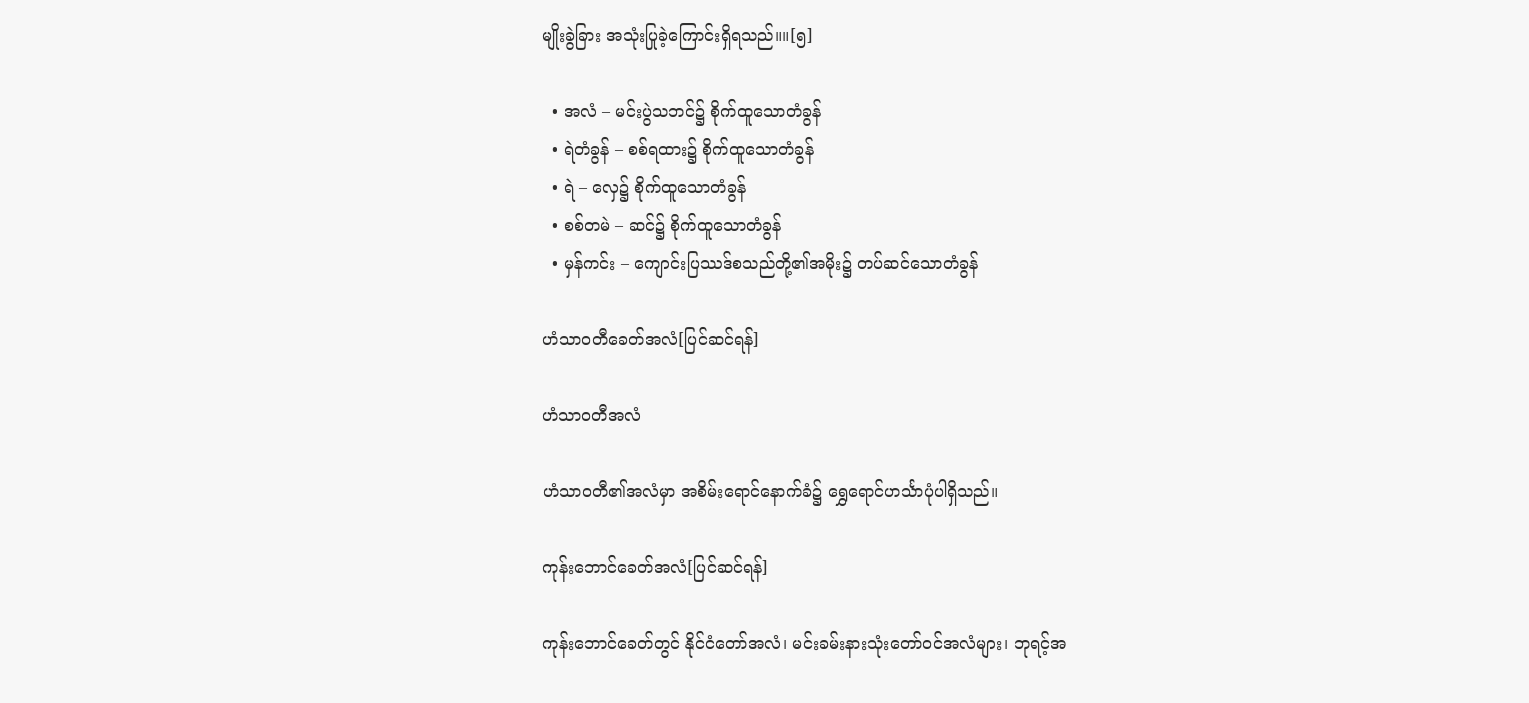မျိုးခွဲခြား အသုံးပြုခဲ့ကြောင်းရှိရသည်။။[၅]

  • အလံ – မင်းပွဲသဘင်၌ စိုက်ထူသောတံခွန်
  • ရဲတံခွန် – စစ်ရထား၌ စိုက်ထူသောတံခွန်
  • ရဲ – လှေ၌ စိုက်ထူသောတံခွန်
  • စစ်တမဲ – ဆင်၌ စိုက်ထူသောတံခွန်
  • မှန်ကင်း – ကျောင်းပြဿဒ်စသည်တို့၏အမိုး၌ တပ်ဆင်သောတံခွန်

ဟံသာဝတီခေတ်အလံ[ပြင်ဆင်ရန်]

ဟံသာဝတီအလံ

ဟံသာဝတီ၏အလံမှာ အစိမ်းရောင်နောက်ခံ၌ ရွှေရောင်ဟင်္သာပုံပါရှိသည်။

ကုန်းဘောင်ခေတ်အလံ[ပြင်ဆင်ရန်]

ကုန်းဘောင်ခေတ်တွင် နိုင်ငံတော်အလံ၊ မင်းခမ်းနားသုံးတော်ဝင်အလံများ၊ ဘုရင့်အ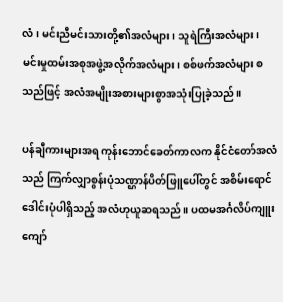လံ၊ မင်းညီမင်းသားတို့၏အလံများ၊ သူရဲကြီးအလံများ၊ မင်းမှုထမ်းအစုအဖွဲ့အလိုက်အလံများ၊ စစ်ဖက်အလံများ စသည်ဖြင့် အလံအမျိုးအစားများစွာအသုံးပြုခဲ့သည်။

ပန်ချီကားများအရ ကုန်းဘောင်ခေတ်ကာလက နိုင်ငံတော်အလံသည် ကြက်လျှာစွန်းပုံသဏ္ဌာန်ပိတ်ဖြူပေါ်တွင် အစိမ်းရောင်ဒေါင်းပုံပါရှိသည့် အလံဟုယူဆရသည်။ ပထမအင်္ဂလိပ်ကျူးကျော်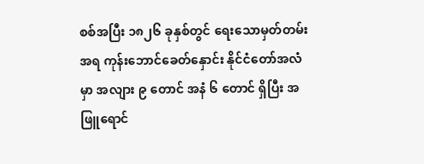စစ်အပြီး ၁၈၂၆ ခုနှစ်တွင် ရေးသောမှတ်တမ်းအရ ကုန်းဘောင်ခေတ်နှောင်း နိုင်ငံတော်အလံမှာ အလျား ၉ တောင် အနံ ၆ တောင် ရှိပြီး အဖြူရောင်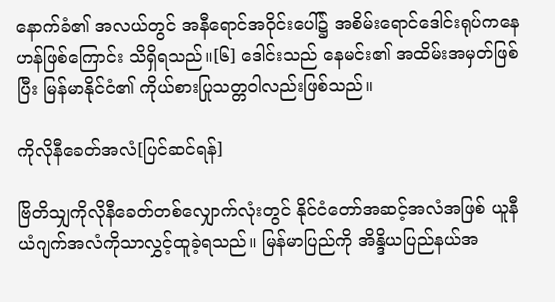နောက်ခံ၏ အလယ်တွင် အနီရောင်အဝိုင်းပေါ်၌ အစိမ်းရောင်ဒေါင်းရုပ်ကနေဟန်ဖြစ်ကြောင်း သိရှိရသည်။[၆] ဒေါင်းသည် နေမင်း၏ အထိမ်းအမှတ်ဖြစ်ပြီး မြန်မာနိုင်ငံ၏ ကိုယ်စားပြုသတ္တဝါလည်းဖြစ်သည်။

ကိုလိုနီခေတ်အလံ[ပြင်ဆင်ရန်]

ဗြိတိသျှကိုလိုနီခေတ်တစ်လျှောက်လုံးတွင် နိုင်ငံတော်အဆင့်အလံအဖြစ် ယူနီယံဂျက်အလံကိုသာလွှင့်ထူခဲ့ရသည်။ မြန်မာပြည်ကို အိန္ဒိယပြည်နယ်အ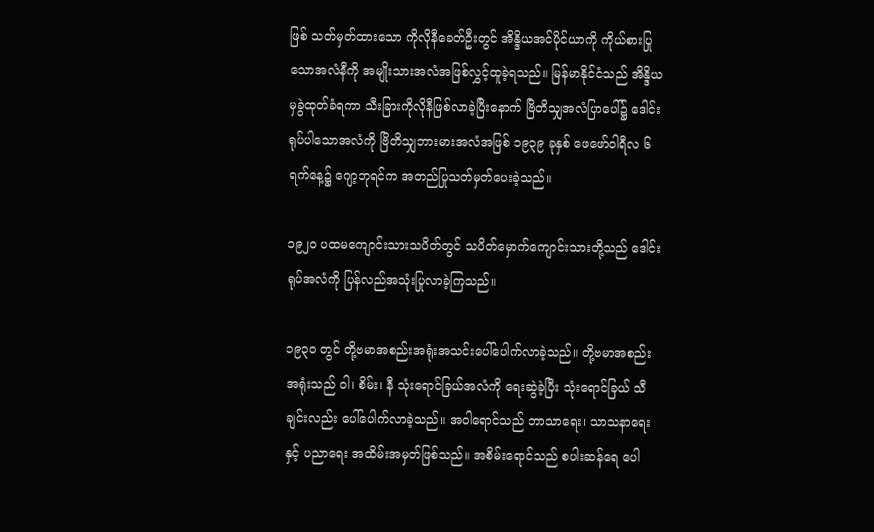ဖြစ် သတ်မှတ်ထားသော ကိုလိုနီခေတ်ဦးတွင် အိန္ဒိယအင်ပိုင်ယာကို ကိုယ်စားပြုသောအလံနီကို အမျိုးသားအလံအဖြစ်လွှင့်ထူခဲ့ရသည်။ မြန်မာနိုင်ငံသည် အိန္ဒိယမှခွဲထုတ်ခံရကာ သီးခြားကိုလိုနီဖြစ်လာခဲ့ပြီးနောက် ဗြိတိသျှအလံပြာပေါ်၌ ဒေါင်းရုပ်ပါသောအလံကို ဗြိတိသျှဘားမားအလံအဖြစ် ၁၉၃၉ ခုနှစ် ဖေဖော်ဝါရီလ ၆ ရက်နေ့၌ ဂျော့ဘုရင်က အတည်ပြုသတ်မှတ်ပေးခဲ့သည်။

၁၉၂၀ ပထမကျောင်းသားသပိတ်တွင် သပိတ်မှောက်ကျောင်းသားတို့သည် ဒေါင်းရုပ်အလံကို ပြန်လည်အသုံးပြုလာခဲ့ကြသည်။

၁၉၃၀ တွင် တို့ဗမာအစည်းအရုံးအသင်းပေါ်ပေါက်လာခဲ့သည်။ တို့ဗမာအစည်းအရုံးသည် ဝါ၊ စိမ်း၊ နီ သုံးရောင်ခြယ်အလံကို ရေးဆွဲခဲ့ပြီး သုံးရောင်ခြယ် သီချင်းလည်း ပေါ်‌ပေါက်လာခဲ့သည်။ အဝါရောင်သည် ဘာသာရေး၊ သာသနာရေးနှင့် ပညာရေး အထိမ်းအမှတ်ဖြစ်သည်။ အစိမ်း‌ရောင်သည် စပါးဆန်ရေ ပေါ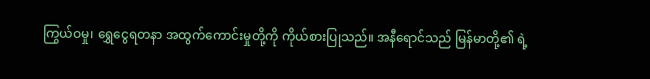ကြွယ်ဝမှု၊ ရွှေငွေရတနာ အထွက်ကောင်းမှုတို့ကို ကိုယ်စားပြုသည်။ အနီရောင်သည် မြန်မာတို့၏ ရဲ့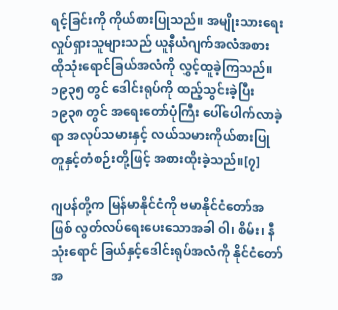ရင့်ခြင်းကို ကိုယ်စားပြုသည်။ အမျိုးသားရေးလှုပ်ရှားသူများသည် ယူနီယံဂျက်အလံအစား ထိုသုံးရောင်ခြယ်အလံကို လွှင့်ထူခဲ့ကြသည်။ ၁၉၃၅ တွင် ဒေါင်းရုပ်ကို ထည့်သွင်းခဲ့ပြီး ၁၉၃၈ တွင် အရေးတော်ပုံကြီး ပေါ်‌ပေါက်လာခဲ့ရာ အလုပ်သမားနှင့် လယ်သမားကိုယ်စားပြု တူနှင့်တံစဉ်းတို့ဖြင့် အစားထိုးခဲ့သည်။[၇]

ဂျပန်တို့က မြန်မာနိုင်ငံကို ဗမာနိုင်ငံတော်အဖြစ် လွတ်လပ်ရေးပေးသောအခါ ဝါ၊ စိမ်း၊ နီ သုံးရောင် ခြယ်နှင့်ဒေါင်းရုပ်အလံကို နိုင်ငံတော်အ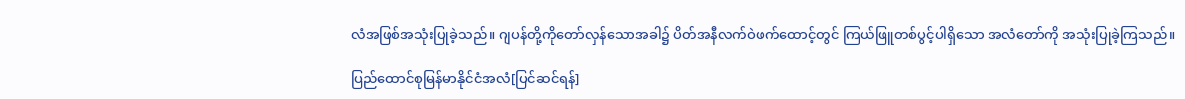လံအဖြစ်အသုံးပြုခဲ့သည်။ ဂျပန်တို့ကိုတော်လှန်သောအခါ၌ ပိတ်အနီလက်ဝဲဖက်ထောင့်တွင် ကြယ်ဖြူတစ်ပွင့်ပါရှိသော အလံတော်ကို အသုံးပြုခဲ့ကြသည်။

ပြည်ထောင်စုမြန်မာနိုင်ငံအလံ[ပြင်ဆင်ရန်]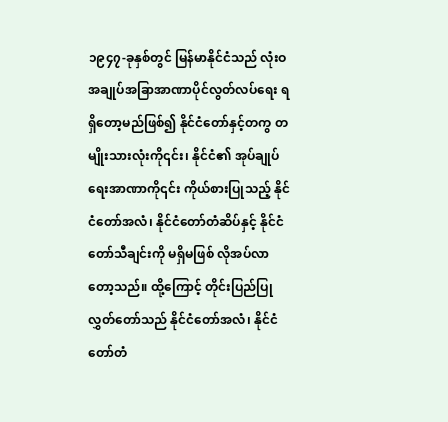၁၉၄၇-ခုနှစ်တွင် မြန်မာနိုင်ငံသည် လုံးဝအချုပ်အခြာအာဏာပိုင်လွတ်လပ်ရေး ရရှိတော့မည်ဖြစ်၍ နိုင်ငံတော်နှင့်တကွ တမျိုးသားလုံးကို၎င်း၊ နိုင်ငံ၏ အုပ်ချုပ်ရေးအာဏာကို၎င်း ကိုယ်စားပြုသည့် နိုင်ငံတော်အလံ၊ နိုင်ငံတော်တံဆိပ်နှင့် နိုင်ငံတော်သီချင်းကို မရှိမဖြစ် လိုအပ်လာတော့သည်။ ထို့ကြောင့် တိုင်းပြည်ပြုလွှတ်တော်သည် နိုင်ငံတော်အလံ၊ နိုင်ငံတော်တံ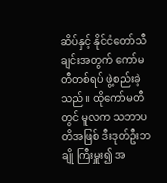ဆိပ်နှင့် နိုင်ငံတော်သီချင်းအတွက် ကော်မတီတစ်ရပ် ဖွဲ့စည်းခဲ့သည်။ ထိုကော်မတီတွင် မူလက သဘာပတိအဖြစ် ဒီးဒုတ်ဦးဘချို ကြီးမှူး၍ အ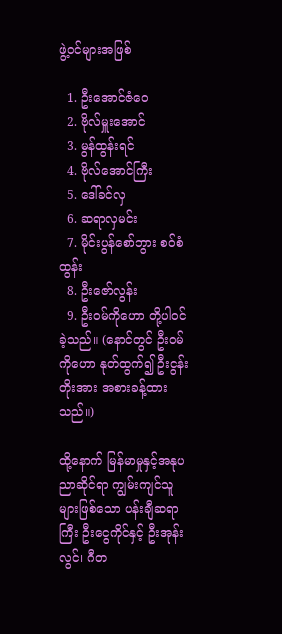ဖွဲ့ဝင်များအဖြစ်

  1. ဦးအောင်ဇံဝေ
  2. ဗိုလ်မှူးအောင်
  3. မွန်ထွန်းရင်
  4. ဗိုလ်အောင်ကြီး
  5. ဒေါ်ခင်လှ
  6. ဆရာလှမင်း
  7. မိုင်းပွန်စော်ဘွား စဝ်စံထွန်း
  8. ဦးဇော်လွန်း
  9. ဦးဝမ်ကိုဟော တို့ပါဝင်ခဲ့သည်။ (နောင်တွင် ဦးဝမ်ကိုဟော နုတ်ထွက်၍ ဦးငွန်းတိုးအား အစားခန့်ထားသည်။)

ထို့နောက် မြန်မာမှုနှင့်အနုပညာဆိုင်ရာ ကျွမ်းကျင်သူများဖြစ်သော ပန်းချီဆရာကြီး ဦးငွေကိုင်နှင့် ဦးအုန်းလွင်၊ ဂီတ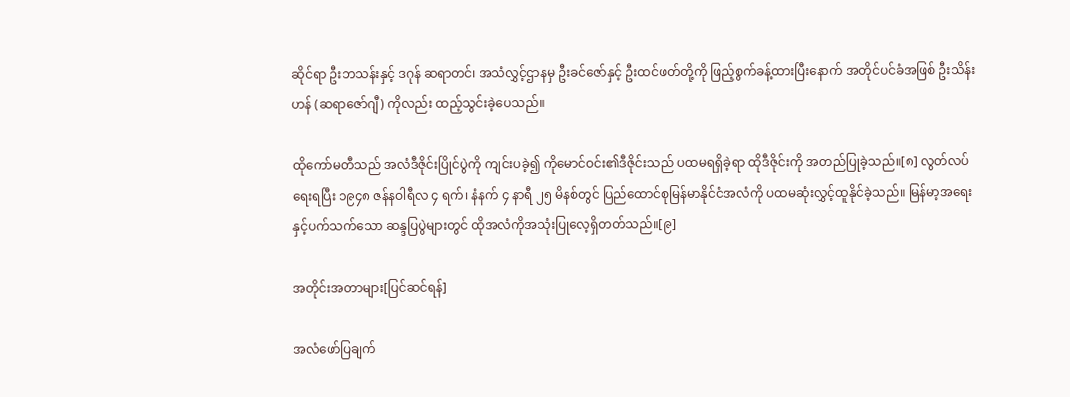ဆိုင်ရာ ဦးဘသန်းနှင့် ဒဂုန် ဆရာတင်၊ အသံလွှင့်ဌာနမှ ဦးခင်ဇော်နှင့် ဦးထင်ဖတ်တို့ကို ဖြည့်စွက်ခန့်ထားပြီးနောက် အတိုင်ပင်ခံအဖြစ် ဦးသိန်းဟန် (ဆရာဇော်ဂျီ) ကိုလည်း ထည့်သွင်းခဲ့ပေသည်။

ထိုကော်မတီသည် အလံဒီဇိုင်းပြိုင်ပွဲကို ကျင်းပခဲ့၍ ကိုမောင်ဝင်း၏ဒီဇိုင်းသည် ပထမရရှိခဲ့ရာ ထိုဒီဇိုင်းကို အတည်ပြုခဲ့သည်။[၈] လွတ်လပ်ရေးရပြီး ၁၉၄၈ ဇန်နဝါရီလ ၄ ရက်၊ နံနက် ၄ နာရီ ၂၅ မိနစ်တွင် ပြည်ထောင်စုမြန်မာနိုင်ငံအလံကို ပထမဆုံးလွှင့်ထူနိုင်ခဲ့သည်။ မြန်မာ့အရေးနှင့်ပက်သက်သော ဆန္ဒပြပွဲများတွင် ထိုအလံကိုအသုံးပြုလေ့ရှိတတ်သည်။[၉]

အတိုင်းအတာများ[ပြင်ဆင်ရန်]

အလံဖော်ပြချက်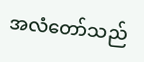အလံတော်သည်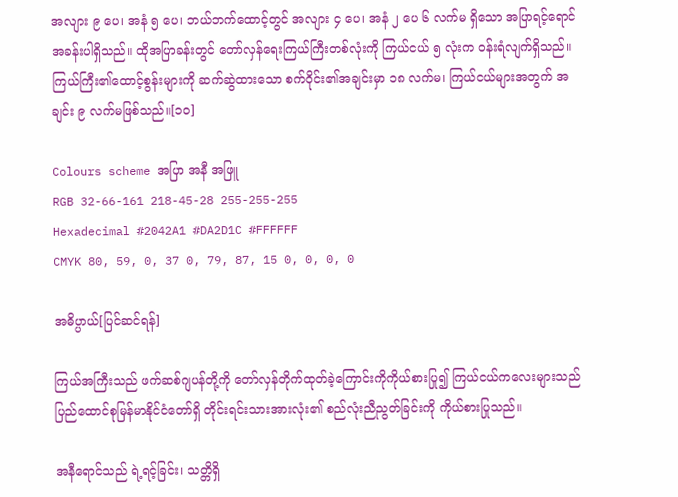အလျား ၉ ပေ၊ အနံ ၅ ပေ၊ ဘယ်ဘက်ထောင့်တွင် အလျား ၄ ပေ၊ အနံ ၂ ပေ ၆ လက်မ ရှိသော အပြာရင့်ရောင်အခန်းပါရှိသည်။ ထိုအပြာခန်းတွင် တော်လှန်ရေးကြယ်ကြီးတစ်လုံးကို ကြယ်ငယ် ၅ လုံးက ဝန်းရံလျက်ရှိသည်။ ကြယ်ကြီး၏ထောင့်စွန်းများကို ဆက်ဆွဲထားသော စက်ဝိုင်း၏အချင်းမှာ ၁၈ လက်မ၊ ကြယ်ငယ်များအတွက် အချင်း ၉ လက်မဖြစ်သည်။[၁၀]

Colours scheme အပြာ အနီ အဖြူ
RGB 32-66-161 218-45-28 255-255-255
Hexadecimal #2042A1 #DA2D1C #FFFFFF
CMYK 80, 59, 0, 37 0, 79, 87, 15 0, 0, 0, 0

အဓိပ္ပာယ်[ပြင်ဆင်ရန်]

ကြယ်အကြီးသည် ဖက်ဆစ်ဂျပန်တို့ကို တော်လှန်တိုက်ထုတ်ခဲ့‌ကြောင်းကိုကိုယ်စားပြု၍ ကြယ်ငယ်ကလေးများသည် ပြည်ထောင်စုမြန်မာနိုင်ငံတော်ရှိ တိုင်းရင်းသားအားလုံး၏ စည်လုံးညီညွတ်ခြင်းကို ကိုယ်စားပြုသည်။

အနီရောင်သည် ရဲ့ရင့်ခြင်း၊ သတ္တိရှိ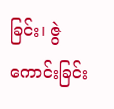ခြင်း၊ ဇွဲကောင်းခြင်း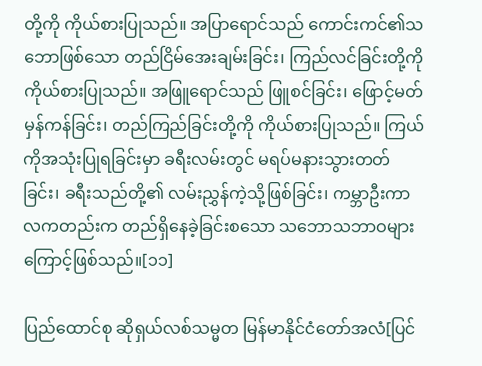တို့ကို ကိုယ်စားပြုသည်။ အပြာရောင်သည် ကောင်းကင်၏သဘောဖြစ်သော တည်ငြိမ်အေးချမ်းခြင်း၊ ကြည်လင်ခြင်းတို့ကို ကိုယ်စားပြုသည်။ အဖြူရောင်သည် ဖြူစင်ခြင်း၊ ဖြောင့်မတ်မှန်ကန်ခြင်း၊ တည်ကြည်ခြင်းတို့ကို ကိုယ်စားပြုသည်။ ကြယ်ကိုအသုံးပြုရခြင်းမှာ ခရီးလမ်းတွင် မရပ်မနားသွားတတ်ခြင်း၊ ခရီးသည်တို့၏ လမ်းညွှန်ကဲ့သို့ဖြစ်ခြင်း၊ ကမ္ဘာဦးကာလကတည်းက တည်ရှိနေခဲ့ခြင်းစသော သဘောသဘာဝများကြောင့်ဖြစ်သည်။[၁၁]

ပြည်ထောင်စု ဆိုရှယ်လစ်သမ္မတ မြန်မာနိုင်ငံတော်အလံ[ပြင်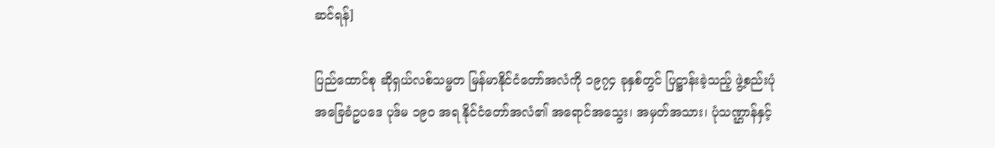ဆင်ရန်]

ပြည်ထောင်စု ဆိုရှယ်လစ်သမ္မတ မြန်မာနိုင်ငံတော်အလံကို ၁၉၇၄ ခုနှစ်တွင် ပြဋ္ဌာန်းခဲ့သည့် ဖွဲ့စည်းပုံအခြေခံဥပဒေ ပုဒ်မ ၁၉ဝ အရ နိုင်ငံတော်အလံ၏ အရောင်အသွေး၊ အမှတ်အသား၊ ပုံသဏ္ဌာန်နှင့်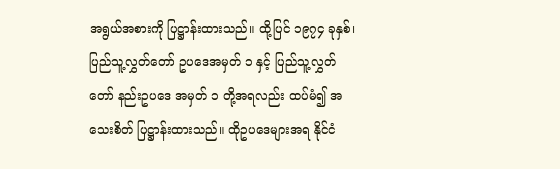အရွယ်အစားကို ပြဋ္ဌာန်းထားသည်။ ထို့ပြင် ၁၉၇၄ ခုနှစ်၊ ပြည်သူ့လွှတ်တော် ဥပဒေအမှတ် ၁ နှင့် ပြည်သူ့လွှတ်တော် နည်းဥပဒေ အမှတ် ၁ တို့အရလည်း ထပ်မံ၍ အသေးစိတ် ပြဋ္ဌာန်းထားသည်။ ထိုဥပဒေများအရ နိုင်ငံ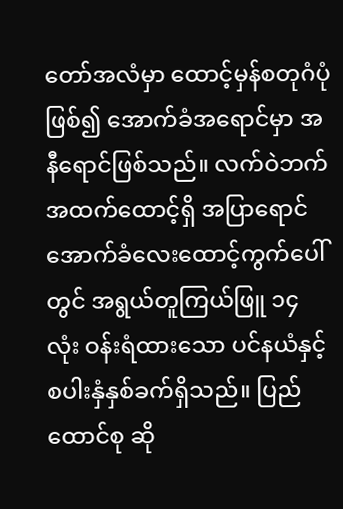တော်အလံမှာ ထောင့်မှန်စတုဂံပုံဖြစ်၍ အောက်ခံအရောင်မှာ အနီရောင်ဖြစ်သည်။ လက်ဝဲဘက် အထက်ထောင့်ရှိ အပြာရောင် အောက်ခံလေးထောင့်ကွက်ပေါ်တွင် အရွယ်တူကြယ်ဖြူ ၁၄ လုံး ဝန်းရံထားသော ပင်နယံနှင့် စပါးနှံနှစ်ခက်ရှိသည်။ ပြည်ထောင်စု ဆို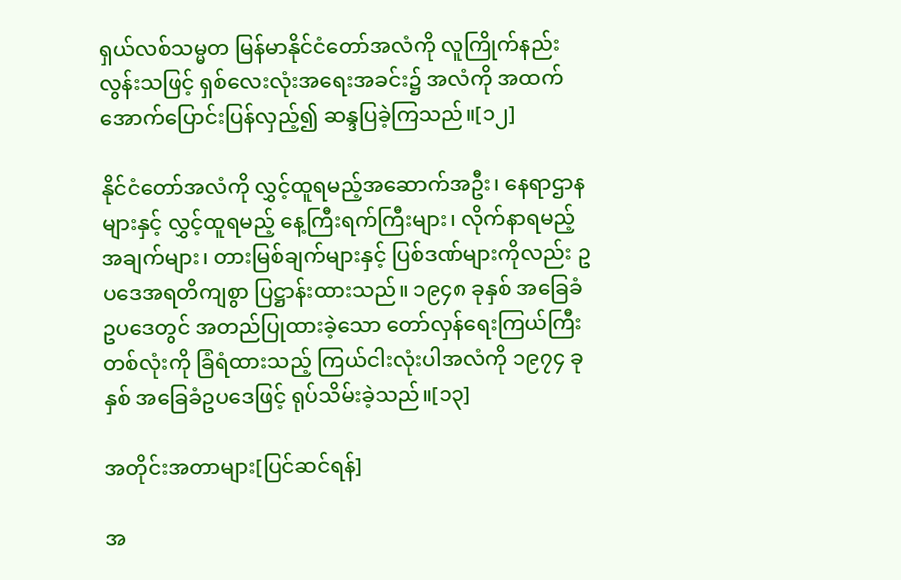ရှယ်လစ်သမ္မတ မြန်မာနိုင်ငံတော်အလံကို လူကြိုက်နည်းလွန်းသဖြင့် ရှစ်လေးလုံးအရေးအခင်း၌ အလံကို အထက်အောက်ပြောင်းပြန်လှည့်၍ ဆန္ဒပြခဲ့ကြသည်။[၁၂]

နိုင်ငံတော်အလံကို လွှင့်ထူရမည့်အဆောက်အဦး၊ နေရာဌာနများနှင့် လွှင့်ထူရမည့် နေ့ကြီးရက်ကြီးများ၊ လိုက်နာရမည့်အချက်များ၊ တားမြစ်ချက်များနှင့် ပြစ်ဒဏ်များကိုလည်း ဥပဒေအရတိကျစွာ ပြဋ္ဌာန်းထားသည်။ ၁၉၄၈ ခုနှစ် အခြေခံဥပဒေတွင် အတည်ပြုထားခဲ့သော တော်လှန်ရေးကြယ်ကြီး တစ်လုံးကို ခြံရံထားသည့် ကြယ်ငါးလုံးပါအလံကို ၁၉၇၄ ခုနှစ် အခြေခံဥပဒေဖြင့် ရုပ်သိမ်းခဲ့သည်။[၁၃]

အတိုင်းအတာများ[ပြင်ဆင်ရန်]

အ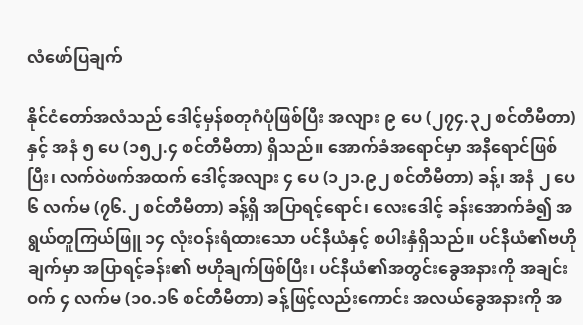လံဖော်ပြချက်

နိုင်ငံတော်အလံသည် ဒေါင့်မှန်စတုဂံပုံဖြစ်ပြီး အလျား ၉ ပေ (၂၇၄.၃၂ စင်တီမီတာ) နှင့် အနံ ၅ ပေ (၁၅၂.၄ စင်တီမီတာ) ရှိသည်။ အောက်ခံအရောင်မှာ အနီရောင်ဖြစ်ပြီး၊ လက်ဝဲဖက်အထက် ဒေါင့်အလျား ၄ ပေ (၁၂၁.၉၂ စင်တီမီတာ) ခန့်၊ အနံ ၂ ပေ ၆ လက်မ (၇၆.၂ စင်တီမီတာ) ခန့်ရှိ အပြာရင့်ရောင်၊ လေးဒေါင့် ခန်းအောက်ခံ၍ အရွယ်တူကြယ်ဖြူ ၁၄ လုံးဝန်းရံထားသော ပင်နီယံနှင့် စပါးနှံရှိသည်။ ပင်နီယံ၏ဗဟိုချက်မှာ အပြာရင့်ခန်း၏ ဗဟိုချက်ဖြစ်ပြီး၊ ပင်နီယံ၏အတွင်းခွေအနားကို အချင်း ဝက် ၄ လက်မ (၁၀.၁၆ စင်တီမီတာ) ခန့်ဖြင့်လည်းကောင်း အလယ်ခွေအနားကို အ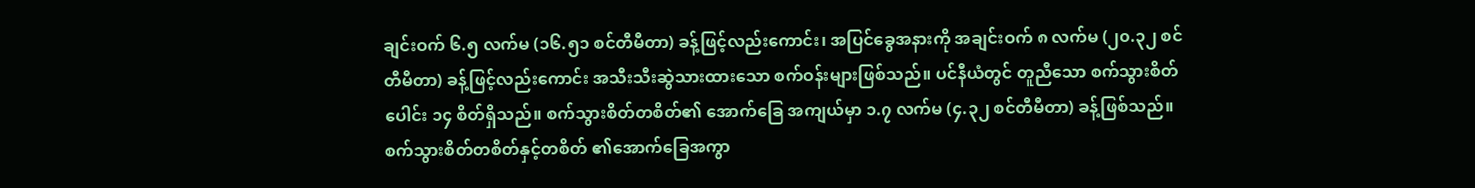ချင်းဝက် ၆.၅ လက်မ (၁၆.၅၁ စင်တီမီတာ) ခန့်ဖြင့်လည်းကောင်း၊ အပြင်ခွေအနားကို အချင်းဝက် ၈ လက်မ (၂၀.၃၂ စင်တီမီတာ) ခန့်ဖြင့်လည်းကောင်း အသီးသီးဆွဲသားထားသော စက်ဝန်းများဖြစ်သည်။ ပင်နီယံတွင် တူညီသော စက်သွားစိတ်ပေါင်း ၁၄ စိတ်ရှိသည်။ စက်သွားစိတ်တစိတ်၏ အောက်ခြေ အကျယ်မှာ ၁.၇ လက်မ (၄.၃၂ စင်တီမီတာ) ခန့်ဖြစ်သည်။ စက်သွားစိတ်တစိတ်နှင့်တစိတ် ၏အောက်ခြေအကွာ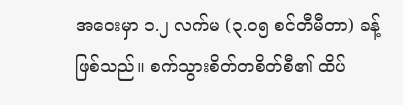အဝေးမှာ ၁.၂ လက်မ (၃.၀၅ စင်တီမီတာ) ခန့်ဖြစ်သည်။ စက်သွားစိတ်တစိတ်စီ၏ ထိပ်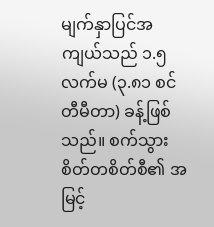မျက်နှာပြင်အကျယ်သည် ၁.၅ လက်မ (၃.၈၁ စင်တီမီတာ) ခန့်ဖြစ်သည်။ စက်သွားစိတ်တစိတ်စီ၏ အမြင့်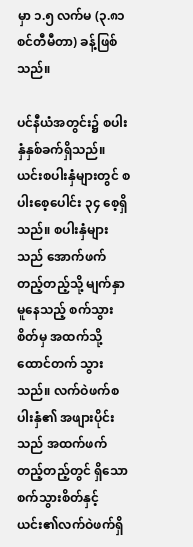မှာ ၁.၅ လက်မ (၃.၈၁ စင်တီမီတာ) ခန့်ဖြစ်သည်။

ပင်နီယံအတွင်း၌ စပါးနှံနှစ်ခက်ရှိသည်။ ယင်းစပါးနှံများတွင် စပါးစေ့ပေါင်း ၃၄ စေ့ရှိသည်။ စပါးနှံများသည် အောက်ဖက်တည့်တည့်သို့ မျက်နှာမူနေသည့် စက်သွားစိတ်မှ အထက်သို့ ထောင်တက် သွားသည်။ လက်ဝဲဖက်စပါးနှံ၏ အဖျားပိုင်းသည် အထက်ဖက်တည့်တည့်တွင် ရှိသောစက်သွားစိတ်နှင့် ယင်း၏လက်ဝဲဖက်ရှိ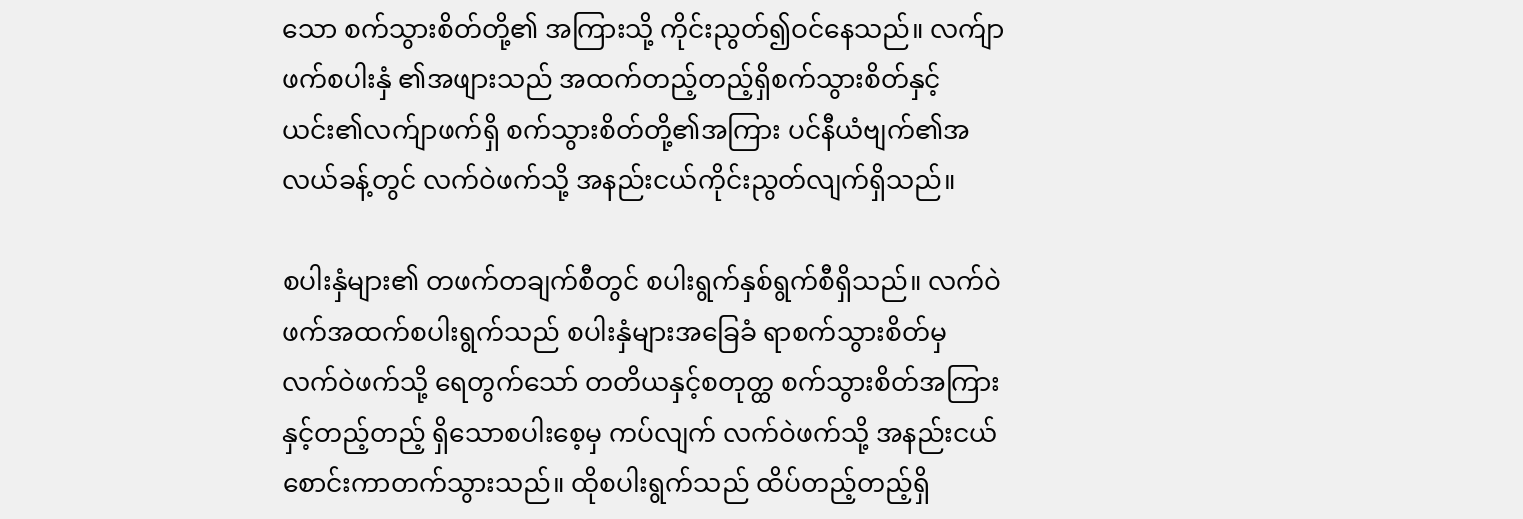သော စက်သွားစိတ်တို့၏ အကြားသို့ ကိုင်းညွတ်၍ဝင်နေသည်။ လက်ျာဖက်စပါးနှံ ၏အဖျားသည် အထက်တည့်တည့်ရှိစက်သွားစိတ်နှင့် ယင်း၏လက်ျာဖက်ရှိ စက်သွားစိတ်တို့၏အကြား ပင်နီယံဗျက်၏အလယ်ခန့်တွင် လက်ဝဲဖက်သို့ အနည်းငယ်ကိုင်းညွတ်လျက်ရှိသည်။

စပါးနှံများ၏ တဖက်တချက်စီတွင် စပါးရွက်နှစ်ရွက်စီရှိသည်။ လက်ဝဲဖက်အထက်စပါးရွက်သည် စပါးနှံများအခြေခံ ရာစက်သွားစိတ်မှ လက်ဝဲဖက်သို့ ရေတွက်သော် တတိယနှင့်စတုတ္ထ စက်သွားစိတ်အကြားနှင့်တည့်တည့် ရှိသောစပါးစေ့မှ ကပ်လျက် လက်ဝဲဖက်သို့ အနည်းငယ်စောင်းကာတက်သွားသည်။ ထိုစပါးရွက်သည် ထိပ်တည့်တည့်ရှိ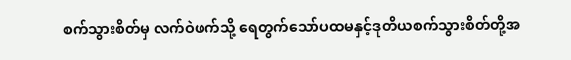စက်သွားစိတ်မှ လက်ဝဲဖက်သို့ ရေတွက်သော်ပထမနှင့်ဒုတိယစက်သွားစိတ်တို့အ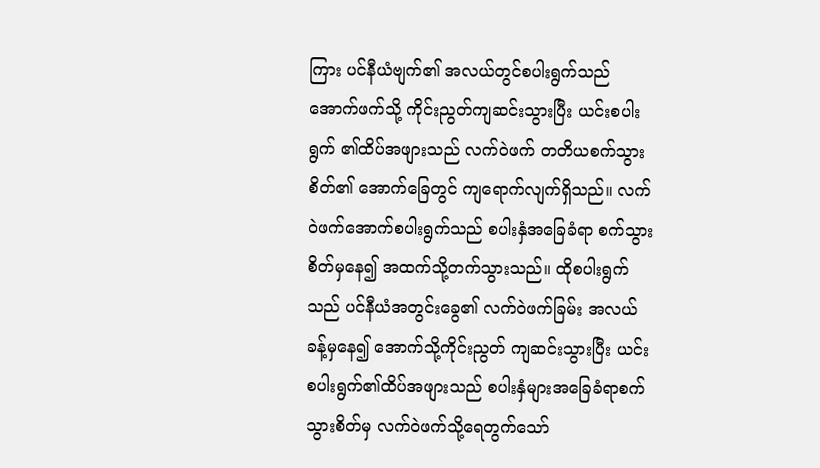ကြား ပင်နီယံဗျက်၏ အလယ်တွင်စပါးရွက်သည်အောက်ဖက်သို့ ကိုင်းညွတ်ကျဆင်းသွားပြီး ယင်းစပါးရွက် ၏ထိပ်အဖျားသည် လက်ဝဲဖက် တတိယစက်သွားစိတ်၏ အောက်ခြေတွင် ကျရောက်လျက်ရှိသည်။ လက်ဝဲဖက်အောက်စပါးရွက်သည် စပါးနှံအခြေခံရာ စက်သွားစိတ်မှနေ၍ အထက်သို့တက်သွားသည်။ ထိုစပါးရွက်သည် ပင်နီယံအတွင်းခွေ၏ လက်ဝဲဖက်ခြမ်း အလယ်ခန့်မှနေ၍ အောက်သို့ကိုင်းညွတ် ကျဆင်းသွားပြီး ယင်းစပါးရွက်၏ထိပ်အဖျားသည် စပါးနှံများအခြေခံရာစက်သွားစိတ်မှ လက်ဝဲဖက်သို့ရေတွက်သော်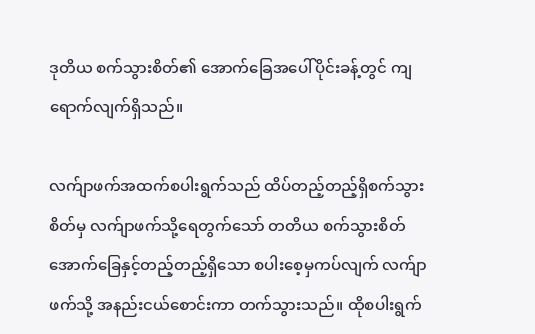ဒုတိယ စက်သွားစိတ်၏ အောက်ခြေအပေါ်ပိုင်းခန့်တွင် ကျရောက်လျက်ရှိသည်။

လက်ျာဖက်အထက်စပါးရွက်သည် ထိပ်တည့်တည့်ရှိစက်သွားစိတ်မှ လက်ျာဖက်သို့ရေတွက်သော် တတိယ စက်သွားစိတ်အောက်ခြေနှင့်တည့်တည့်ရှိသော စပါးစေ့မှကပ်လျက် လက်ျာဖက်သို့ အနည်းငယ်စောင်းကာ တက်သွားသည်။ ထိုစပါးရွက်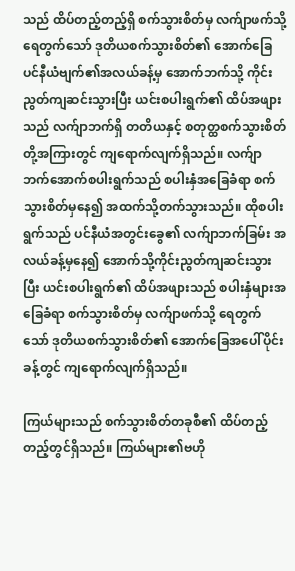သည် ထိပ်တည့်တည့်ရှိ စက်သွားစိတ်မှ လက်ျာဖက်သို့ရေတွက်သော် ဒုတိယစက်သွားစိတ်၏ အောက်ခြေပင်နီယံဗျက်၏အလယ်ခန့်မှ အောက်ဘက်သို့ ကိုင်းညွတ်ကျဆင်းသွားပြီး ယင်းစပါးရွက်၏ ထိပ်အဖျားသည် လက်ျာဘက်ရှိ တတိယနှင့် စတုတ္ထစက်သွားစိတ်တို့အကြားတွင် ကျရောက်လျက်ရှိသည်။ လက်ျာဘက်အောက်စပါးရွက်သည် စပါးနှံအခြေခံရာ စက်သွားစိတ်မှနေ၍ အထက်သို့တက်သွားသည်။ ထိုစပါးရွက်သည် ပင်နီယံအတွင်းခွေ၏ လက်ျာဘက်ခြမ်း အလယ်ခန့်မှနေ၍ အောက်သို့ကိုင်းညွတ်ကျဆင်းသွားပြီး ယင်းစပါးရွက်၏ ထိပ်အဖျားသည် စပါးနှံများအခြေခံရာ စက်သွားစိတ်မှ လက်ျာဖက်သို့ ရေတွက်သော် ဒုတိယစက်သွားစိတ်၏ အောက်ခြေအပေါ်ပိုင်းခန့်တွင် ကျရောက်လျက်ရှိသည်။

ကြယ်များသည် စက်သွားစိတ်တခုစီ၏ ထိပ်တည့်တည့်တွင်ရှိသည်။ ကြယ်များ၏ဗဟို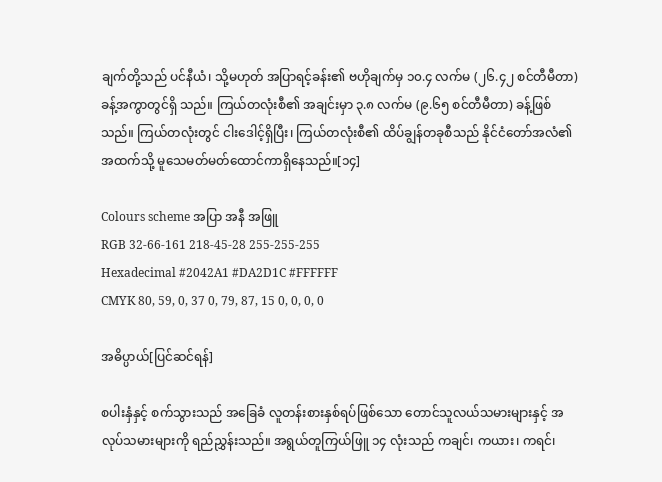ချက်တို့သည် ပင်နီယံ၊ သို့မဟုတ် အပြာရင့်ခန်း၏ ဗဟိုချက်မှ ၁၀.၄ လက်မ (၂၆.၄၂ စင်တီမီတာ) ခန့်အကွာတွင်ရှိ သည်။ ကြယ်တလုံးစီ၏ အချင်းမှာ ၃.၈ လက်မ (၉.၆၅ စင်တီမီတာ) ခန့်ဖြစ်သည်။ ကြယ်တလုံးတွင် ငါးဒေါင့်ရှိပြီး၊ ကြယ်တလုံးစီ၏ ထိပ်ချွန်တခုစီသည် နိုင်ငံတော်အလံ၏အထက်သို့ မူသေမတ်မတ်ထောင်ကာရှိနေသည်။[၁၄]

Colours scheme အပြာ အနီ အဖြူ
RGB 32-66-161 218-45-28 255-255-255
Hexadecimal #2042A1 #DA2D1C #FFFFFF
CMYK 80, 59, 0, 37 0, 79, 87, 15 0, 0, 0, 0

အဓိပ္ပာယ်[ပြင်ဆင်ရန်]

စပါးနှံနှင့် စက်သွားသည် အခြေခံ လူတန်းစားနှစ်ရပ်ဖြစ်သော တောင်သူလယ်သမားများနှင့် အလုပ်သမားများကို ရည်ညွှန်းသည်။ အရွယ်တူကြယ်ဖြူ ၁၄ လုံးသည် ကချင်၊ ကယား၊ ကရင်၊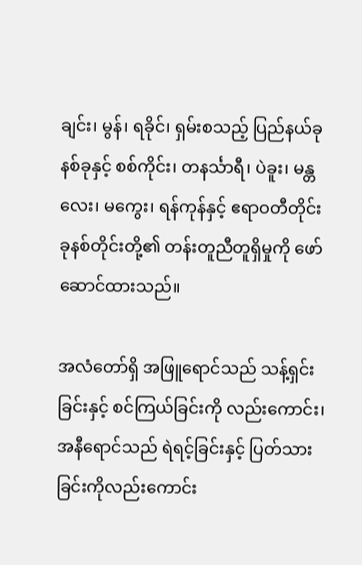ချင်း၊ မွန်၊ ရခိုင်၊ ရှမ်းစသည့် ပြည်နယ်ခုနစ်ခုနှင့် စစ်ကိုင်း၊ တနင်္သာရီ၊ ပဲခူး၊ မန္တလေး၊ မကွေး၊ ရန်ကုန်နှင့် ဧရာဝတီတိုင်း ခုနစ်တိုင်းတို့၏ တန်းတူညီတူရှိမှုကို ဖော်ဆောင်ထားသည်။

အလံတော်ရှိ အဖြူရောင်သည် သန့်ရှင်းခြင်းနှင့် စင်ကြယ်ခြင်းကို လည်းကောင်း၊ အနီရောင်သည် ရဲရင့်ခြင်းနှင့် ပြတ်သားခြင်းကိုလည်းကောင်း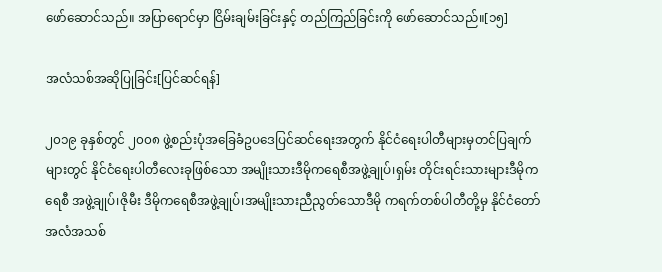ဖော်ဆောင်သည်။ အပြာရောင်မှာ ငြိမ်းချမ်းခြင်းနှင့် တည်ကြည်ခြင်းကို ဖော်ဆောင်သည်။[၁၅]

အလံသစ်အဆိုပြုခြင်း[ပြင်ဆင်ရန်]

၂၀၁၉ ခုနှစ်တွင် ၂၀၀၈ ဖွဲ့စည်းပုံအခြေခံဥပဒေပြင်ဆင်ရေးအတွက် နိုင်ငံရေးပါတီများမှတင်ပြချက်များတွင် နိုင်ငံရေးပါတီလေးခုဖြစ်သော အမျိုးသားဒီမိုကရေစီအဖွဲ့ချုပ်၊ရှမ်း တိုင်းရင်းသားများဒီမိုကရေစီ အဖွဲ့ချုပ်၊ဇိုမီး ဒီမိုကရေစီအဖွဲ့ချုပ်၊အမျိုးသားညီညွတ်သောဒီမို ကရက်တစ်ပါတီတို့မှ နိုင်ငံတော်အလံအသစ်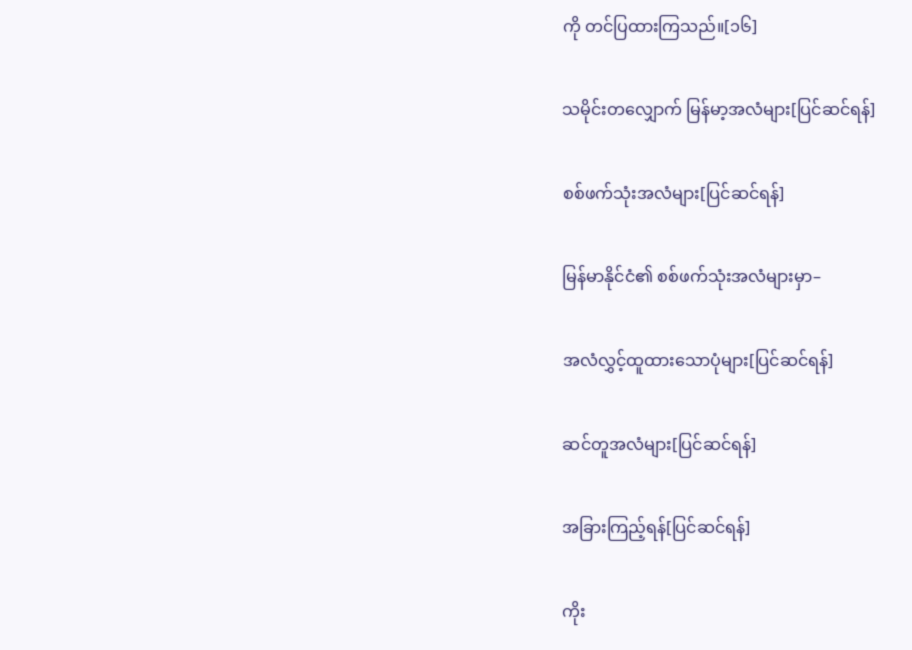ကို တင်ပြထားကြသည်။[၁၆]

သမိုင်းတလျှောက် မြန်မာ့အလံများ[ပြင်ဆင်ရန်]

စစ်ဖက်သုံးအလံများ[ပြင်ဆင်ရန်]

မြန်မာနိုင်ငံ၏ စစ်ဖက်သုံးအလံများမှာ–

အလံလွှင့်ထူထားသောပုံများ[ပြင်ဆင်ရန်]

ဆင်တူအလံများ[ပြင်ဆင်ရန်]

အခြားကြည့်ရန်[ပြင်ဆင်ရန်]

ကိုး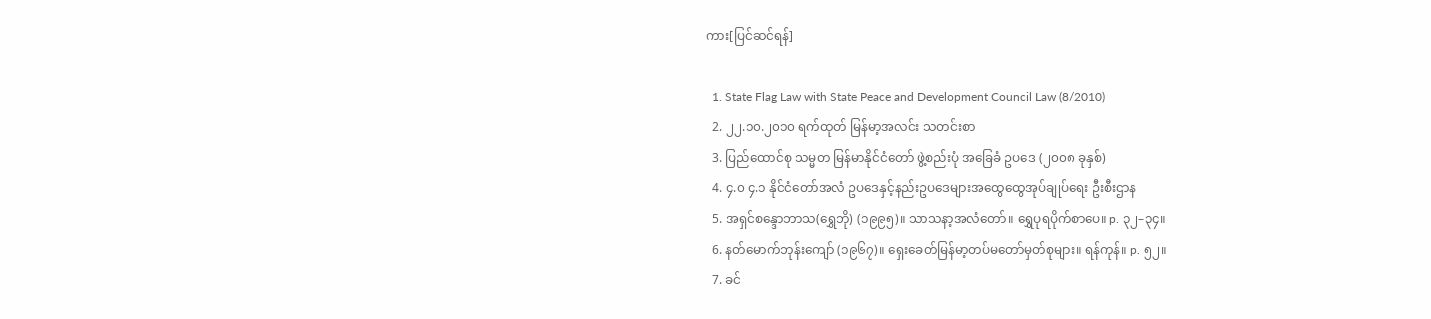ကား[ပြင်ဆင်ရန်]

  1. State Flag Law with State Peace and Development Council Law (8/2010)
  2. ၂၂.၁၀.၂၀၁၀ ရက်ထုတ် မြန်မာ့အလင်း သတင်းစာ
  3. ပြည်ထောင်စု သမ္မတ မြန်မာနိုင်ငံတော် ဖွဲ့စည်းပုံ အခြေခံ ဥပဒေ (၂၀၀၈ ခုနှစ်)
  4. ၄.၀ ၄.၁ နိုင်ငံတော်အလံ ဥပဒေနှင့်နည်းဥပဒေများအထွေထွေအုပ်ချုပ်ရေး ဦးစီးဌာန
  5. အရှင်စန္ဒောဘာသ(ရွှေဘို) (၁၉၉၅)။ သာသနာ့အလံတော်။ ရွှေပုရပိုက်စာပေ။ p. ၃၂–၃၄။
  6. နတ်မောက်ဘုန်းကျော် (၁၉၆၇)။ ရှေးခေတ်မြန်မာ့တပ်မတော်မှတ်စုများ။ ရန်ကုန်။ p. ၅၂။
  7. ခင်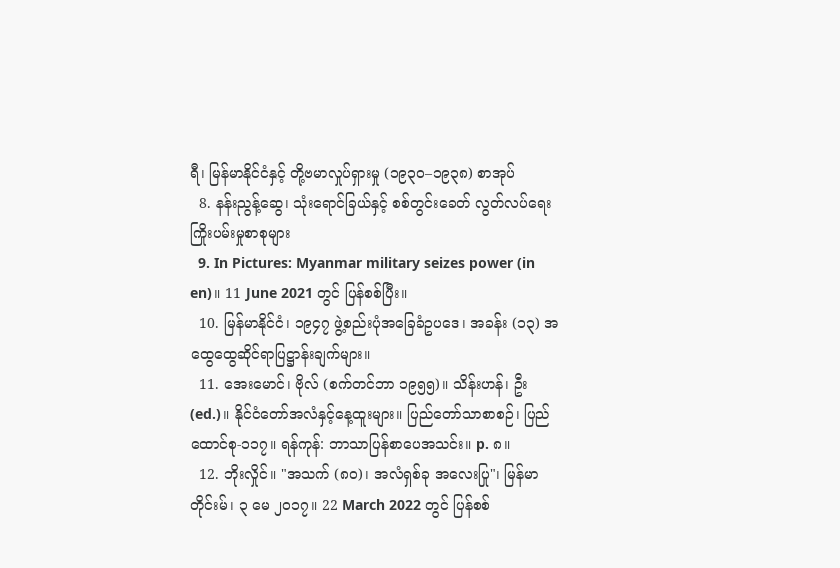ရီ၊ မြန်မာနိုင်ငံနှင့် တို့ဗမာလှုပ်ရှားမှု (၁၉၃၀–၁၉၃၈) စာအုပ်
  8. နန်းညွန့်ဆွေ၊ သုံးရောင်ခြယ်နှင့် စစ်တွင်း‌ခေတ် လွတ်လပ်ရေးကြိုးပမ်းမှုစာစုများ
  9. In Pictures: Myanmar military seizes power (in en)။ 11 June 2021 တွင် ပြန်စစ်ပြီး။
  10. မြန်မာနိုင်ငံ၊ ၁၉၄၇ ဖွဲ့စည်းပုံအခြေခံဥပဒေ၊ အခန်း (၁၃) အထွေထွေဆိုင်ရာပြဋ္ဌာန်းချက်များ။
  11. အေးမောင်၊ ဗိုလ် (စက်တင်ဘာ ၁၉၅၅)။ သိန်းဟန်၊ ဦး (ed.)။ နိုင်ငံတော်အလံနှင့်နေ့ထူးများ။ ပြည်တော်သာစာစဉ်၊ ပြည်ထောင်စု-၁၁၇။ ရန်ကုန်: ဘာသာပြန်စာပေအသင်း။ p. ၈။
  12. ဘိုးလှိုင်။ "အသက် (၈၀)၊ အလံရှစ်ခု အလေးပြု"၊ မြန်မာတိုင်းမ်၊ ၃ မေ ၂၀၁၇။ 22 March 2022 တွင် ပြန်စစ်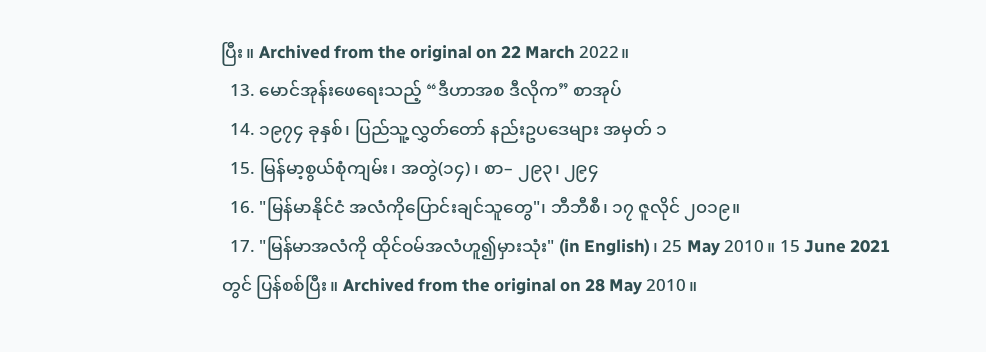ပြီး။ Archived from the original on 22 March 2022။
  13. မောင်အုန်းဖေရေးသည့် “ဒီဟာအစ ဒီလိုက” စာအုပ်
  14. ၁၉၇၄ ခုနှစ်၊ ပြည်သူ့လွှတ်တော် နည်းဥပဒေများ အမှတ် ၁
  15. မြန်မာ့စွယ်စုံကျမ်း၊ အတွဲ(၁၄)၊ စာ– ၂၉၃၊ ၂၉‌၄
  16. "မြန်မာနိုင်ငံ အလံကိုပြောင်းချင်သူတွေ"၊ ဘီဘီစီ၊ ၁၇ ဇူလိုင် ၂၀၁၉။
  17. "မြန်မာအလံကို ထိုင်ဝမ်အလံဟူ၍မှားသုံး" (in English)၊ 25 May 2010။ 15 June 2021 တွင် ပြန်စစ်ပြီး။ Archived from the original on 28 May 2010။